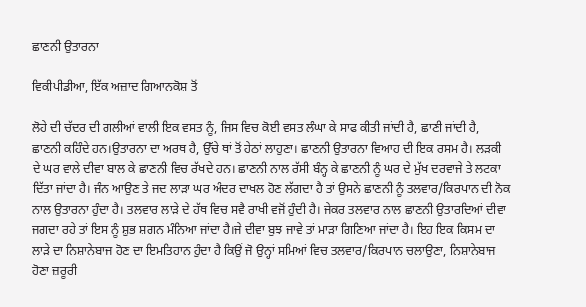ਛਾਣਨੀ ਉਤਾਰਨਾ

ਵਿਕੀਪੀਡੀਆ, ਇੱਕ ਅਜ਼ਾਦ ਗਿਆਨਕੋਸ਼ ਤੋਂ

ਲੋਹੇ ਦੀ ਚੱਦਰ ਦੀ ਗਲੀਆਂ ਵਾਲੀ ਇਕ ਵਸਤ ਨੂੰ, ਜਿਸ ਵਿਚ ਕੋਈ ਵਸਤ ਲੰਘਾ ਕੇ ਸਾਫ ਕੀਤੀ ਜਾਂਦੀ ਹੈ, ਛਾਣੀ ਜਾਂਦੀ ਹੈ, ਛਾਣਨੀ ਕਹਿੰਦੇ ਹਨ।ਉਤਾਰਨਾ ਦਾ ਅਰਥ ਹੈ, ਉੱਚੇ ਥਾਂ ਤੋਂ ਹੇਠਾਂ ਲਾਹੁਣਾ। ਛਾਣਨੀ ਉਤਾਰਨਾ ਵਿਆਹ ਦੀ ਇਕ ਰਸਮ ਹੈ। ਲੜਕੀ ਦੇ ਘਰ ਵਾਲੇ ਦੀਵਾ ਬਾਲ ਕੇ ਛਾਣਨੀ ਵਿਚ ਰੱਖਦੇ ਹਨ। ਛਾਣਨੀ ਨਾਲ ਰੱਸੀ ਬੰਨ੍ਹ ਕੇ ਛਾਣਨੀ ਨੂੰ ਘਰ ਦੇ ਮੁੱਖ ਦਰਵਾਜੇ ਤੇ ਲਟਕਾ ਦਿੱਤਾ ਜਾਂਦਾ ਹੈ। ਜੰਨ ਆਉਣ ਤੇ ਜਦ ਲਾੜਾ ਘਰ ਅੰਦਰ ਦਾਖਲ ਹੋਣ ਲੱਗਦਾ ਹੈ ਤਾਂ ਉਸਨੇ ਛਾਣਨੀ ਨੂੰ ਤਲਵਾਰ/ਕਿਰਪਾਨ ਦੀ ਨੋਕ ਨਾਲ ਉਤਾਰਨਾ ਹੁੰਦਾ ਹੈ। ਤਲਵਾਰ ਲਾੜੇ ਦੇ ਹੱਥ ਵਿਚ ਸਵੈ ਰਾਖੀ ਵਜੋਂ ਹੁੰਦੀ ਹੈ। ਜੇਕਰ ਤਲਵਾਰ ਨਾਲ ਛਾਣਨੀ ਉਤਾਰਦਿਆਂ ਦੀਵਾ ਜਗਦਾ ਰਹੇ ਤਾਂ ਇਸ ਨੂੰ ਸ਼ੁਭ ਸ਼ਗਨ ਮੰਨਿਆ ਜਾਂਦਾ ਹੈ।ਜੇ ਦੀਵਾ ਬੁਝ ਜਾਵੇ ਤਾਂ ਮਾੜਾ ਗਿਣਿਆ ਜਾਂਦਾ ਹੈ। ਇਹ ਇਕ ਕਿਸਮ ਦਾ ਲਾੜੇ ਦਾ ਨਿਸ਼ਾਨੇਬਾਜ ਹੋਣ ਦਾ ਇਮਤਿਹਾਨ ਹੁੰਦਾ ਹੈ ਕਿਉਂ ਜੋ ਉਨ੍ਹਾਂ ਸਮਿਆਂ ਵਿਚ ਤਲਵਾਰ/ਕਿਰਪਾਨ ਚਲਾਉਣਾ, ਨਿਸ਼ਾਨੇਬਾਜ ਹੋਣਾ ਜ਼ਰੂਰੀ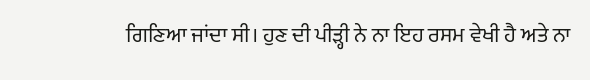ਗਿਣਿਆ ਜਾਂਦਾ ਸੀ। ਹੁਣ ਦੀ ਪੀੜ੍ਹੀ ਨੇ ਨਾ ਇਹ ਰਸਮ ਵੇਖੀ ਹੈ ਅਤੇ ਨਾ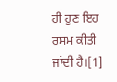ਹੀ ਹੁਣ ਇਹ ਰਸਮ ਕੀਤੀ ਜਾਂਦੀ ਹੈ।[1]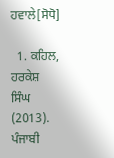ਹਵਾਲੇ[ਸੋਧੋ]

  1. ਕਹਿਲ, ਹਰਕੇਸ਼ ਸਿੰਘ (2013). ਪੰਜਾਬੀ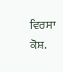ਵਿਰਸਾ ਕੋਸ਼.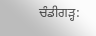ਚੰਡੀਗੜ੍ਹ: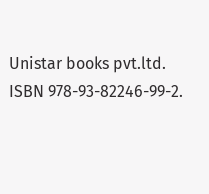Unistar books pvt.ltd. ISBN 978-93-82246-99-2.